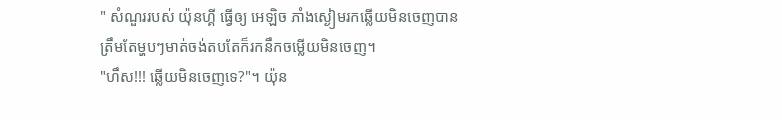" សំណួររបស់ យ៉ុនហ្គី ធ្វើឲ្យ អេឡិច ភាំងស្ងៀមរកឆ្លើយមិនចេញបានត្រឹមតែម្ហបៗមាត់ចង់តបតែក៏រកនឹកចម្លើយមិនចេញ។
"ហឹស!!! ឆ្លើយមិនចេញទេ?"។ យ៉ុន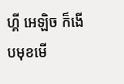ហ្គី អេឡិច ក៏ងើបមុខមើ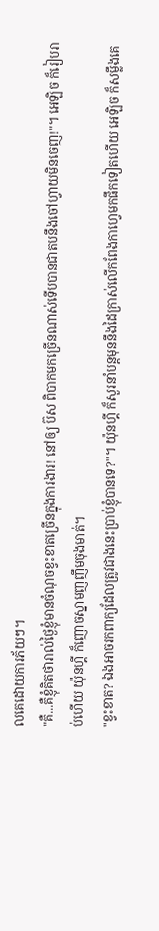លគេដោយការភ័យៗ។
"គឺ...គឺខ្ញុំគិតថារាល់ថ្ងៃខ្ញុំមានចំណុចខ្វះខាតច្រើនក្នុងការងារ! នៅឲ្យ ប៊ស ពិបាកមកច្រើនណាស់ទើបបានជាតបនឹងចៅហ្វាយមិនចេញ!"។ អេឡិច ក៏រៀបរាប់ហើយ យ៉ុនហ្គី ក៏ញោចស្នាមញញឹមចុងមាត់។
"ខ្វះខាត? ឯងអាចរកពាក្យដែលត្រូវជាងនេះប្រាប់ខ្ញុំបានទេ?"។ យ៉ុនហ្គី ក៏សួរនាំបន្តមុននឹងដៃក្រាស់លើកពែងកាហ្វេមកផឹកទៀតហើយ អេឡិច ក៏សម្លឹងគេ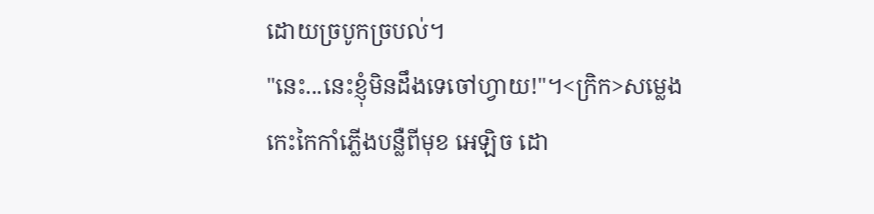ដោយច្របូកច្របល់។
"នេះ...នេះខ្ញុំមិនដឹងទេចៅហ្វាយ!"។<ក្រិក>សម្លេងកេះកៃកាំភ្លើងបន្លឺពីមុខ អេឡិច ដោ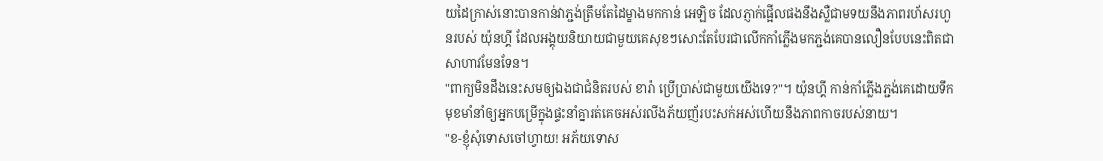យដៃក្រាស់នោះបានកាន់វាភ្ជង់ត្រឹមតែដៃម្ខាងមកកាន់ អេឡិច ដែលភ្ញាក់ផ្អើលផងនឹងស្លឺជាមទយនឹងភាពរហ័សរហួនរបស់ យ៉ុនហ្គី ដែលអង្គុយនិយាយជាមួយគេសុខៗសោះតែបែរជាលើកកាំភ្លើងមកភ្ជង់គេបានលឿនបែបនេះពិតជាសាហាវមែនទែន។
"ពាក្យមិនដឹងនេះសមឲ្យឯងជាជំនិតរបស់ ខារ៉ា ប្រើប្រាស់ជាមួយយើងទេ?"។ យ៉ុនហ្គី កាន់កាំភ្លើងភ្ជង់គេដោយទឹកមុខមាំនាំឲ្យអ្នកបម្រើក្នុងផ្ទះនាំគ្នារត់គេចអស់រលីងភ័យញ័របះសក់អស់ហើយនឹងភាពកាចរបស់នាយ។
"ខ-ខ្ញុំសុំទោសចៅហ្វាយ! អភ័យទោស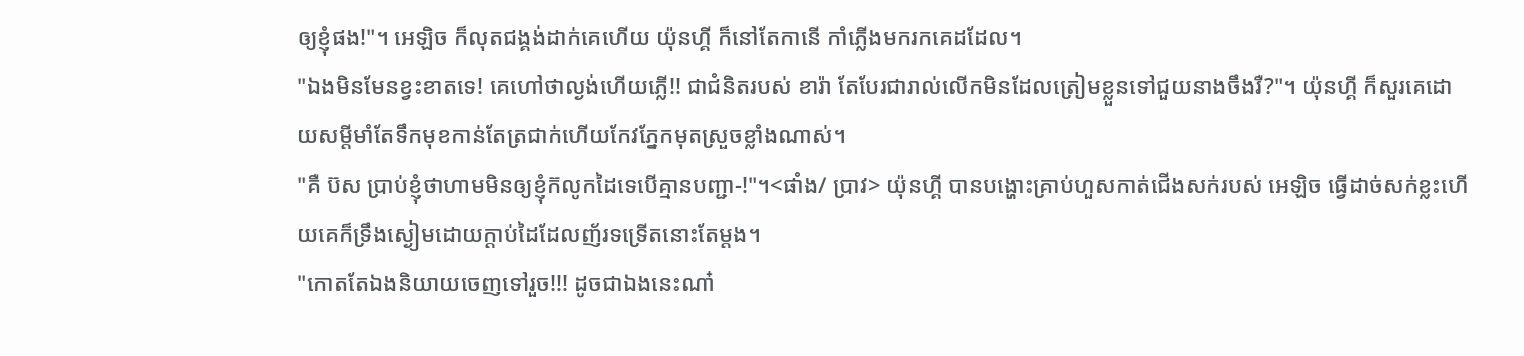ឲ្យខ្ញុំផង!"។ អេឡិច ក៏លុតជង្គង់ដាក់គេហើយ យ៉ុនហ្គី ក៏នៅតែកានើ កាំភ្លើងមករកគេដដែល។
"ឯងមិនមែនខ្វះខាតទេ! គេហៅថាល្ងង់ហើយភ្លើ!! ជាជំនិតរបស់ ខារ៉ា តែបែរជារាល់លើកមិនដែលត្រៀមខ្លួនទៅជួយនាងចឹងរឺ?"។ យ៉ុនហ្គី ក៏សួរគេដោយសម្តីមាំតែទឹកមុខកាន់តែត្រជាក់ហើយកែវភ្នែកមុតស្រួចខ្លាំងណាស់។
"គឺ ប៊ស ប្រាប់ខ្ញុំថាហាមមិនឲ្យខ្ញុំក៊លូកដៃទេបើគ្មានបញ្ជា-!"។<ផាំង/ ប្រាវ> យ៉ុនហ្គី បានបង្ហោះគ្រាប់ហួសកាត់ជើងសក់របស់ អេឡិច ធ្វើដាច់សក់ខ្លះហើយគេក៏ទ្រឹងស្ងៀមដោយក្តាប់ដៃដែលញ័រទទ្រើតនោះតែម្តង។
"កោតតែឯងនិយាយចេញទៅរួច!!! ដូចជាឯងនេះណា៎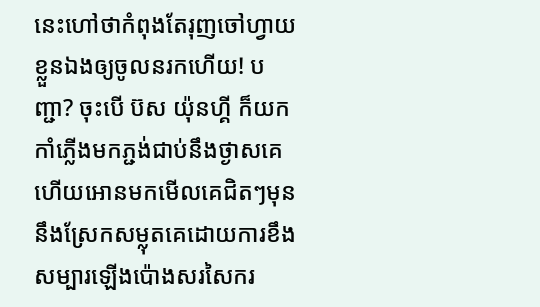នេះហៅថាកំពុងតែរុញចៅហ្វាយខ្លួនឯងឲ្យចូលនរកហើយ! បញ្ជា? ចុះបើ ប៊ស យ៉ុនហ្គី ក៏យកកាំភ្លើងមកភ្ជង់ជាប់នឹងថ្ងាសគេហើយអោនមកមើលគេជិតៗមុននឹងស្រែកសម្លុតគេដោយការខឹងសម្បារឡើងប៉ោងសរសៃករ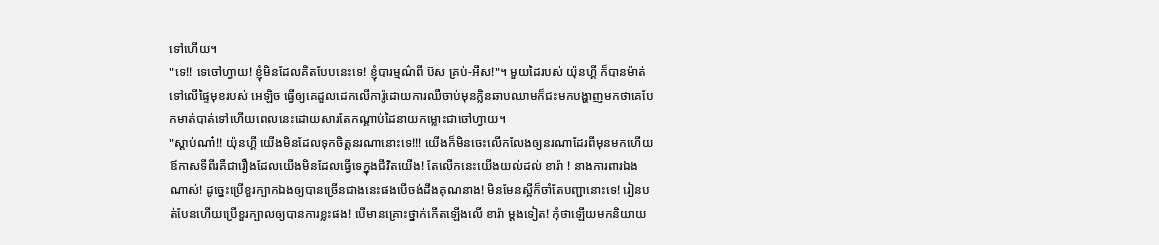ទៅហើយ។
"ទេ!! ទេចៅហ្វាយ! ខ្ញុំមិនដែលគិតបែបនេះទេ! ខ្ញុំបារម្មណ៌ពី ប៊ស គ្រប់-អឹស!"។ មួយដៃរបស់ យ៉ុនហ្គី ក៏បានម៉ាត់ទៅលើផ្ទៃមុខរបស់ អេឡិច ធ្វើឲ្យគេដួលដេកលើការ៉ូដោយការឈឺចាប់មុនក្លិនឆាបឈាមក៏ជះមកបង្ហាញមកថាគេបែកមាត់បាត់ទៅហើយពេលនេះដោយសារតែកណ្តាប់ដៃនាយកម្លោះជាចៅហ្វាយ។
"ស្តាប់ណា៎!! យ៉ុនហ្គី យើងមិនដែលទុកចិត្តនរណានោះទេ!!! យើងក៏មិនចេះលើកលែងឲ្យនរណាដែរពីមុនមកហើយឪកាសទីពីរគឺជារឿងដែលយើងមិនដែលធ្វើទេក្នុងជីវិតយើង! តែលើកនេះយើងយល់ដល់ ខារ៉ា ! នាងការពារឯងណាស់! ដូច្នេះប្រើខួរក្បាកឯងឲ្យបានច្រើនជាងនេះផងបើចង់ដឹងគុណនាង! មិនមែនស្អីក៏ចាំតែបញ្ជានោះទេ! រៀនបត់បែនហើយប្រើខួរក្បាលឲ្យបានការខ្លះផង! បើមានគ្រោះថ្នាក់កើតឡើងលើ ខារ៉ា ម្តងទៀត! កុំថាឡើយមកនិយាយ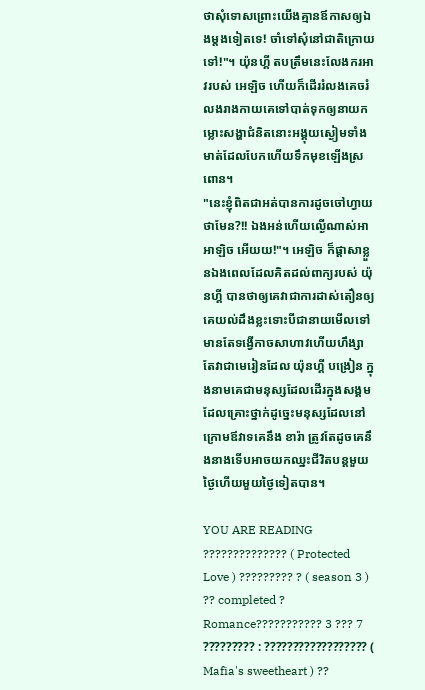ថាសុំទោសព្រោះយើងគ្មានឪកាសឲ្យឯងម្តងទៀតទេ! ចាំទៅសុំនៅជាតិក្រោយទៅ!"។ យ៉ុនហ្គី តបត្រឹមនេះលែងករអាវរបស់ អេឡិច ហើយក៏ដើររំលងគេចរំលងរាងកាយគេទៅបាត់ទុកឲ្យនាយកម្លោះសង្ហាជំនិតនោះអង្គុយស្ងៀមទាំងមាត់ដែលបែកហើយទឹកមុខឡើងស្រពោន។
"នេះខ្ញុំពិតជាអត់បានការដូចចៅហ្វាយថាមែន?!! ឯងអន់ហើយល្ងើណាស់អា អាឡិច អើយយ!"។ អេឡិច ក៏ផ្តាសាខ្លួនឯងពេលដែលគិតដល់ពាក្យរបស់ យ៉ុនហ្គី បានថាឲ្យគេវាជាការដាស់តឿនឲ្យគេយល់ដឹងខ្លះទោះបីជានាយមើលទៅមានតែទង្វើកាចសាហាវហើយហឹង្សាតែវាជាមេរៀនដែល យ៉ុនហ្គី បង្រៀន ក្នុងនាមគេជាមនុស្សដែលដើរក្នុងសង្គមដែលគ្រោះថ្នាក់ដូច្នេះមនុស្សដែលនៅក្រោមឪវាទគេនឹង ខារ៉ា ត្រូវតែដូចគេនឹងនាងទើបអាចយកឈ្នះជីវិតបន្តមួយថ្ងៃហើយមួយថ្ងៃទៀតបាន។

YOU ARE READING
?????????????? ( Protected Love ) ????????? ? ( season 3 ) ?? completed ?
Romance??????????? 3 ??? 7 ????????? : ?????????????????? ( Mafia's sweetheart ) ??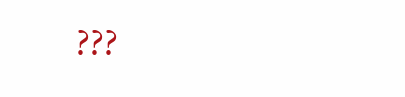???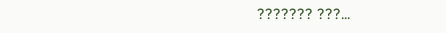??????? ???...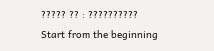????? ?? : ??????????
Start from the beginning